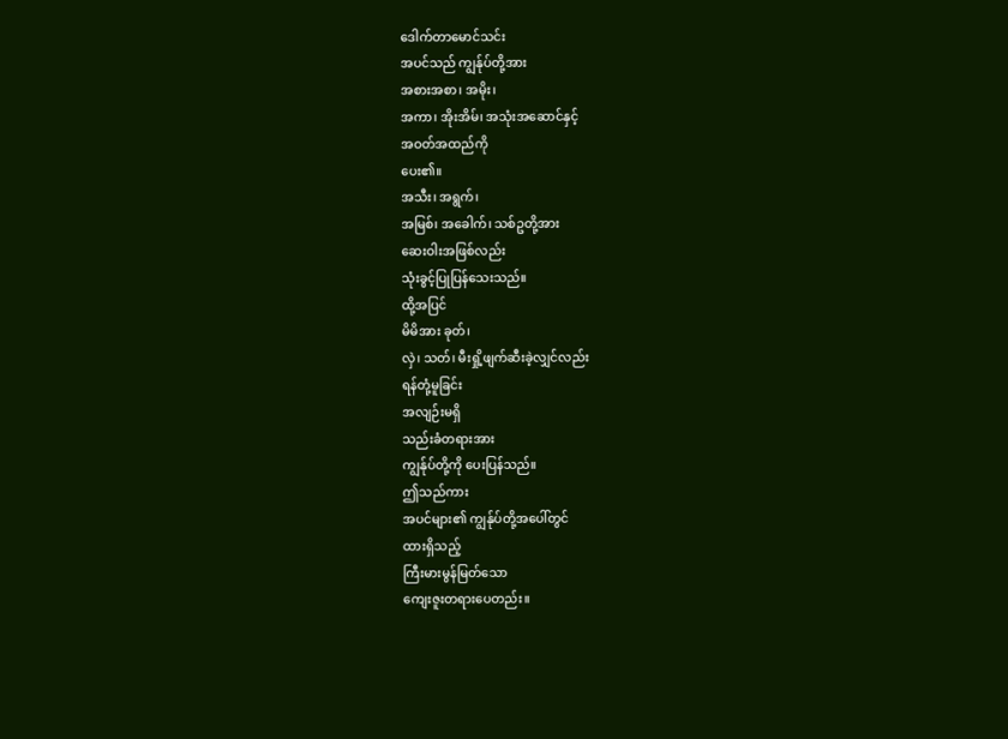ဒေါက်တာမောင်သင်း
အပင်သည် ကျွန်ုပ်တို့အား
အစားအစာ၊ အမိုး၊
အကာ၊ အိုးအိမ်၊ အသုံးအဆောင်နှင့်
အဝတ်အထည်ကို
ပေး၏။
အသီး၊ အရွက်၊
အမြစ်၊ အခေါက်၊ သစ်ဥတို့အား
ဆေးဝါးအဖြစ်လည်း
သုံးခွင့်ပြုပြန်သေးသည်။
ထို့အပြင်
မိမိအား ခုတ်၊
လှဲ၊ သတ်၊ မီးရှို့ဖျက်ဆီးခဲ့လျှင်လည်း
ရန်တုံ့မူခြင်း
အလျဉ်းမရှိ
သည်းခံတရားအား
ကျွန်ုပ်တို့ကို ပေးပြန်သည်။
ဤသည်ကား
အပင်များ၏ ကျွန်ုပ်တို့အပေါ်တွင်
ထားရှိသည့်
ကြီးမားမွန်မြတ်သော
ကျေးဇူးတရားပေတည်း။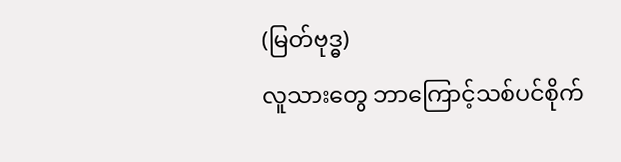(မြတ်ဗုဒ္ဓ)
လူသားတွေ ဘာကြောင့်သစ်ပင်စိုက်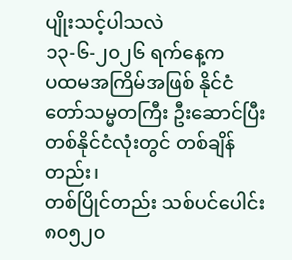ပျိုးသင့်ပါသလဲ
၁၃-၆-၂၀၂၆ ရက်နေ့က
ပထမအကြိမ်အဖြစ် နိုင်ငံတော်သမ္မတကြီး ဦးဆောင်ပြီး တစ်နိုင်ငံလုံးတွင် တစ်ချိန်တည်း၊
တစ်ပြိုင်တည်း သစ်ပင်ပေါင်း ၈၀၅၂၀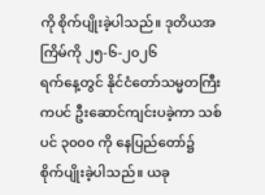ကို စိုက်ပျိုးခဲ့ပါသည်။ ဒုတိယအကြိမ်ကို ၂၅-၆-၂၀၂၆
ရက်နေ့တွင် နိုင်ငံတော်သမ္မတကြီးကပင် ဦးဆောင်ကျင်းပခဲ့ကာ သစ်ပင် ၃၀၀၀ ကို နေပြည်တော်၌
စိုက်ပျိုးခဲ့ပါသည်။ ယခု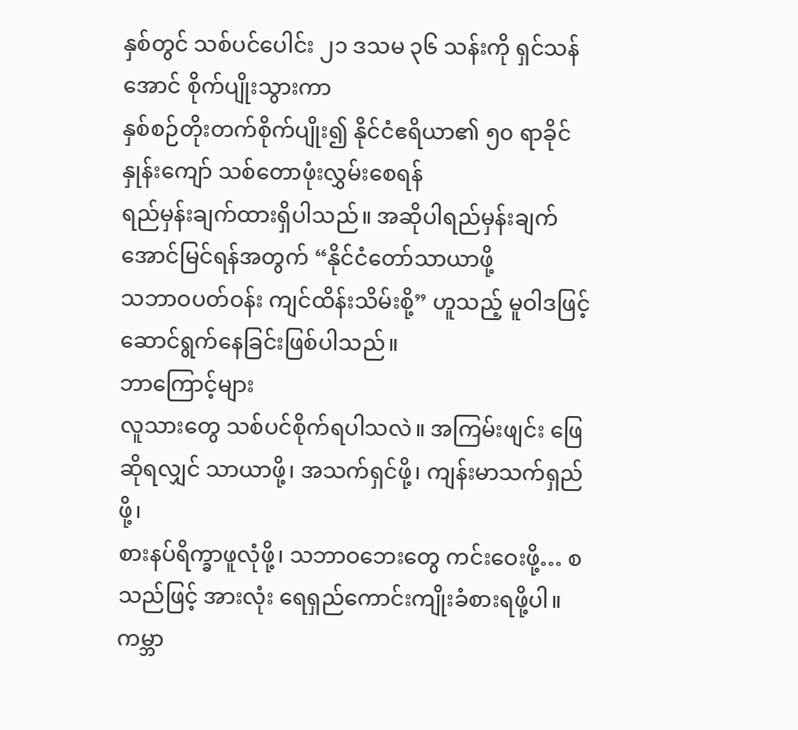နှစ်တွင် သစ်ပင်ပေါင်း ၂၁ ဒသမ ၃၆ သန်းကို ရှင်သန်အောင် စိုက်ပျိုးသွားကာ
နှစ်စဉ်တိုးတက်စိုက်ပျိုး၍ နိုင်ငံဧရိယာ၏ ၅၀ ရာခိုင်နှုန်းကျော် သစ်တောဖုံးလွှမ်းစေရန်
ရည်မှန်းချက်ထားရှိပါသည်။ အဆိုပါရည်မှန်းချက် အောင်မြင်ရန်အတွက် “နိုင်ငံတော်သာယာဖို့
သဘာဝပတ်ဝန်း ကျင်ထိန်းသိမ်းစို့” ဟူသည့် မူဝါဒဖြင့် ဆောင်ရွက်နေခြင်းဖြစ်ပါသည်။
ဘာကြောင့်များ
လူသားတွေ သစ်ပင်စိုက်ရပါသလဲ။ အကြမ်းဖျင်း ဖြေဆိုရလျှင် သာယာဖို့၊ အသက်ရှင်ဖို့၊ ကျန်းမာသက်ရှည်ဖို့၊
စားနပ်ရိက္ခာဖူလုံဖို့၊ သဘာဝဘေးတွေ ကင်းဝေးဖို့… စသည်ဖြင့် အားလုံး ရေရှည်ကောင်းကျိုးခံစားရဖို့ပါ။
ကမ္ဘာ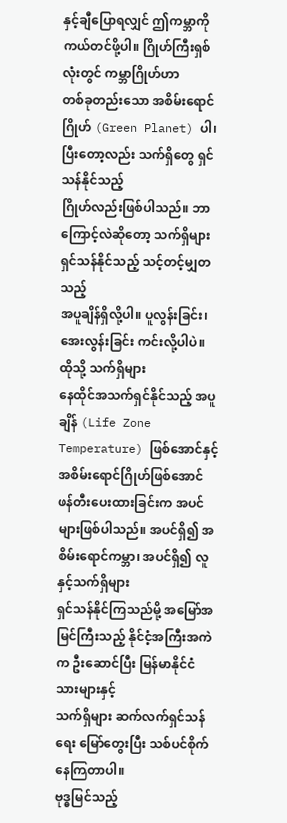နှင့်ချီပြောရလျှင် ဤကမ္ဘာကို ကယ်တင်ဖို့ပါ။ ဂြိုဟ်ကြီးရှစ်လုံးတွင် ကမ္ဘာဂြိုဟ်ဟာ
တစ်ခုတည်းသော အစိမ်းရောင်ဂြိုဟ် (Green Planet) ပါ၊ ပြီးတော့လည်း သက်ရှိတွေ ရှင်သန်နိုင်သည့်
ဂြိုဟ်လည်းဖြစ်ပါသည်။ ဘာကြောင့်လဲဆိုတော့ သက်ရှိများ ရှင်သန်နိုင်သည့် သင့်တင့်မျှတသည့်
အပူချိန်ရှိလို့ပါ။ ပူလွန်းခြင်း၊ အေးလွန်းခြင်း ကင်းလို့ပါပဲ။ ထိုသို့ သက်ရှိများ
နေထိုင်အသက်ရှင်နိုင်သည့် အပူချိန် (Life Zone Temperature) ဖြစ်အောင်နှင့် အစိမ်းရောင်ဂြိုဟ်ဖြစ်အောင်
ဖန်တီးပေးထားခြင်းက အပင်များဖြစ်ပါသည်။ အပင်ရှိ၍ အစိမ်းရောင်ကမ္ဘာ၊ အပင်ရှိ၍ လူနှင့်သက်ရှိများ
ရှင်သန်နိုင်ကြသည်မို့ အမြော်အမြင်ကြီးသည့် နိုင်ငံ့အကြီးအကဲက ဦးဆောင်ပြီး မြန်မာနိုင်ငံသားများနှင့်
သက်ရှိများ ဆက်လက်ရှင်သန်ရေး မြော်တွေးပြီး သစ်ပင်စိုက်နေကြတာပါ။
ဗုဒ္ဓမြင်သည့်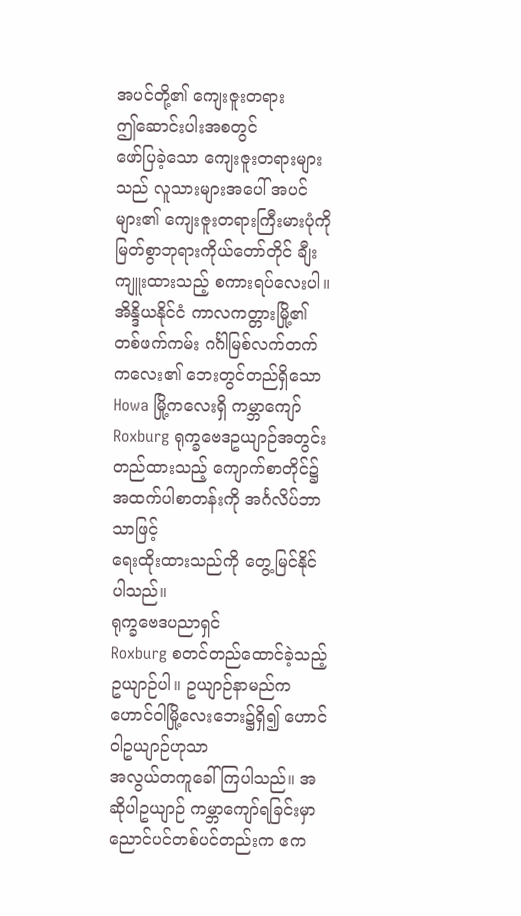အပင်တို့၏ ကျေးဇူးတရား
ဤဆောင်းပါးအစတွင်
ဖော်ပြခဲ့သော ကျေးဇူးတရားများသည် လူသားများအပေါ် အပင်များ၏ ကျေးဇူးတရားကြီးမားပုံကို
မြတ်စွာဘုရားကိုယ်တော်တိုင် ချီးကျူးထားသည့် စကားရပ်လေးပါ။ အိန္ဒိယနိုင်ငံ ကာလကတ္တားမြို့၏
တစ်ဖက်ကမ်း ဂင်္ဂါမြစ်လက်တက်ကလေး၏ ဘေးတွင်တည်ရှိသော Howa မြို့ကလေးရှိ ကမ္ဘာကျော်
Roxburg ရုက္ခဗေဒဥယျာဉ်အတွင်း တည်ထားသည့် ကျောက်စာတိုင်၌ အထက်ပါစာတန်းကို အင်္ဂလိပ်ဘာသာဖြင့်
ရေးထိုးထားသည်ကို တွေ့မြင်နိုင်ပါသည်။
ရုက္ခဗေဒပညာရှင်
Roxburg စတင်တည်ထောင်ခဲ့သည့် ဥယျာဉ်ပါ။ ဥယျာဉ်နာမည်က ဟောင်ဝါမြို့လေးဘေး၌ရှိ၍ ဟောင်ဝါဥယျာဉ်ဟုသာ
အလွယ်တကူခေါ်ကြပါသည်။ အဆိုပါဥယျာဉ် ကမ္ဘာကျော်ရခြင်းမှာ ညောင်ပင်တစ်ပင်တည်းက ဧက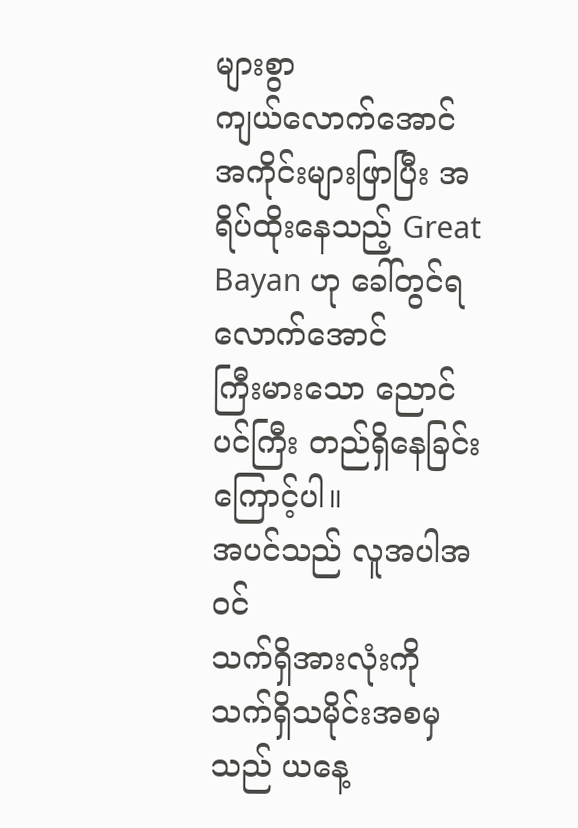များစွာ
ကျယ်လောက်အောင် အကိုင်းများဖြာပြီး အရိပ်ထိုးနေသည့် Great Bayan ဟု ခေါ်တွင်ရလောက်အောင်
ကြီးမားသော ညောင်ပင်ကြီး တည်ရှိနေခြင်းကြောင့်ပါ။
အပင်သည် လူအပါအဝင်
သက်ရှိအားလုံးကို သက်ရှိသမိုင်းအစမှသည် ယနေ့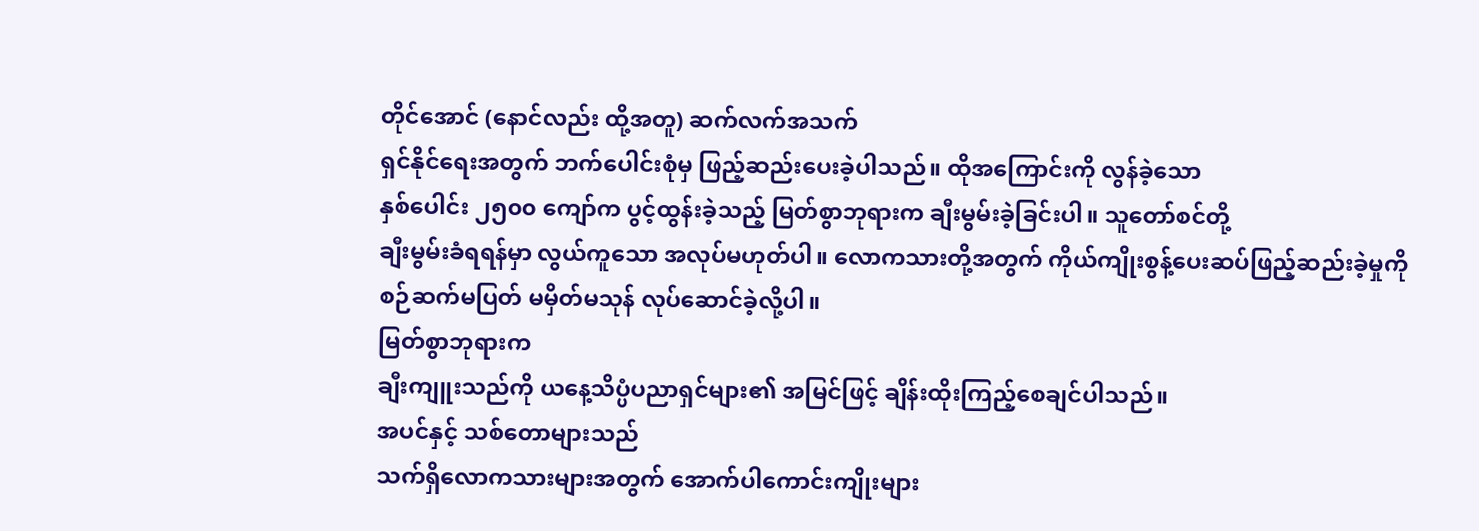တိုင်အောင် (နောင်လည်း ထို့အတူ) ဆက်လက်အသက်
ရှင်နိုင်ရေးအတွက် ဘက်ပေါင်းစုံမှ ဖြည့်ဆည်းပေးခဲ့ပါသည်။ ထိုအကြောင်းကို လွန်ခဲ့သော
နှစ်ပေါင်း ၂၅၀၀ ကျော်က ပွင့်ထွန်းခဲ့သည့် မြတ်စွာဘုရားက ချီးမွမ်းခဲ့ခြင်းပါ။ သူတော်စင်တို့
ချီးမွမ်းခံရရန်မှာ လွယ်ကူသော အလုပ်မဟုတ်ပါ။ လောကသားတို့အတွက် ကိုယ်ကျိုးစွန့်ပေးဆပ်ဖြည့်ဆည်းခဲ့မှုကို
စဉ်ဆက်မပြတ် မမှိတ်မသုန် လုပ်ဆောင်ခဲ့လို့ပါ။
မြတ်စွာဘုရားက
ချီးကျူးသည်ကို ယနေ့သိပ္ပံပညာရှင်များ၏ အမြင်ဖြင့် ချိန်းထိုးကြည့်စေချင်ပါသည်။
အပင်နှင့် သစ်တောများသည်
သက်ရှိလောကသားများအတွက် အောက်ပါကောင်းကျိုးများ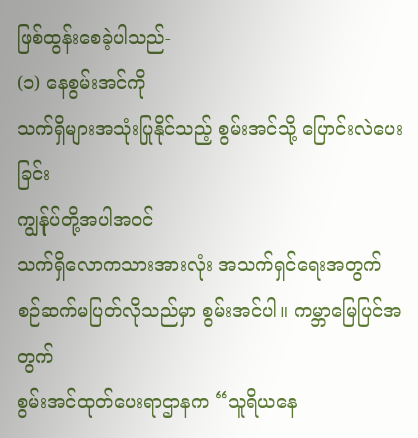ဖြစ်ထွန်းစေခဲ့ပါသည်-
(၁) နေစွမ်းအင်ကို
သက်ရှိများအသုံးပြုနိုင်သည့် စွမ်းအင်သို့ ပြောင်းလဲပေးခြင်း
ကျွန်ုပ်တို့အပါအဝင်
သက်ရှိလောကသားအားလုံး အသက်ရှင်ရေးအတွက် စဉ်ဆက်မပြတ်လိုသည်မှာ စွမ်းအင်ပါ။ ကမ္ဘာမြေပြင်အတွက်
စွမ်းအင်ထုတ်ပေးရာဌာနက “သူရိယနေ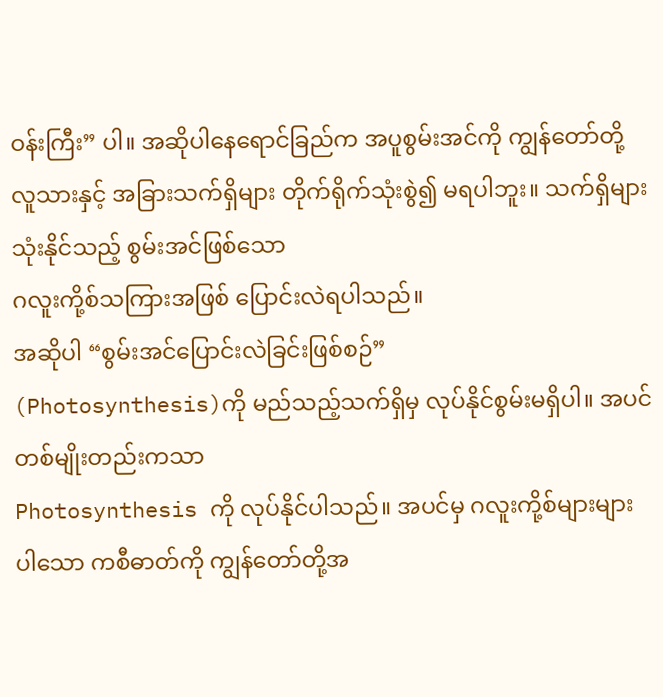ဝန်းကြီး” ပါ။ အဆိုပါနေရောင်ခြည်က အပူစွမ်းအင်ကို ကျွန်တော်တို့
လူသားနှင့် အခြားသက်ရှိများ တိုက်ရိုက်သုံးစွဲ၍ မရပါဘူး။ သက်ရှိများသုံးနိုင်သည့် စွမ်းအင်ဖြစ်သော
ဂလူးကို့စ်သကြားအဖြစ် ပြောင်းလဲရပါသည်။
အဆိုပါ “စွမ်းအင်ပြောင်းလဲခြင်းဖြစ်စဉ်”
(Photosynthesis)ကို မည်သည့်သက်ရှိမှ လုပ်နိုင်စွမ်းမရှိပါ။ အပင်တစ်မျိုးတည်းကသာ
Photosynthesis ကို လုပ်နိုင်ပါသည်။ အပင်မှ ဂလူးကို့စ်များများပါသော ကစီဓာတ်ကို ကျွန်တော်တို့အ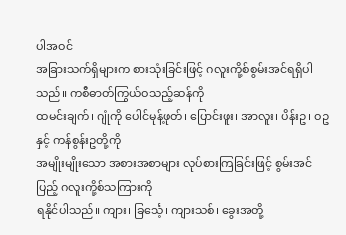ပါအဝင်
အခြားသက်ရှိများက စားသုံးခြင်းဖြင့် ဂလူးကို့စ်စွမ်းအင်ရရှိပါသည်။ ကစီဓာတ်ကြွယ်ဝသည့်ဆန်ကို
ထမင်းချက်၊ ဂျုံကို ပေါင်မုန့်ဖုတ်၊ ပြောင်းဖူး၊ အာလူး၊ ပိန်းဥ၊ ဝဥနှင့် ကန်စွန်းဥတို့ကို
အမျိုးမျိုးသော အစားအစာများ လုပ်စားကြခြင်းဖြင့် စွမ်းအင်ပြည့် ဂလူးကို့စ်သကြားကို
ရနိုင်ပါသည်။ ကျား၊ ခြင်္သေ့၊ ကျားသစ်၊ ခွေးအတို့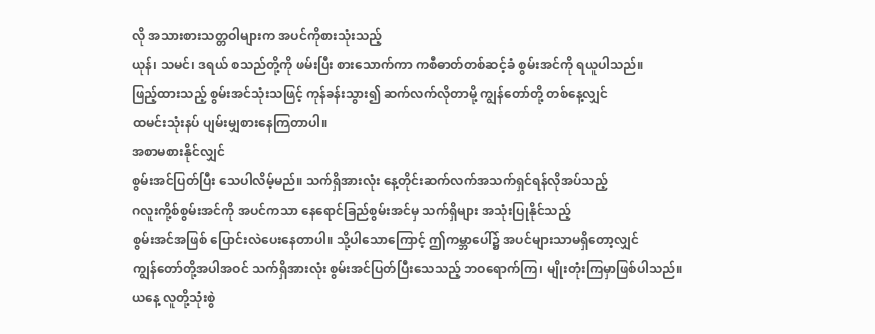လို အသားစားသတ္တဝါများက အပင်ကိုစားသုံးသည့်
ယုန်၊ သမင်၊ ဒရယ် စသည်တို့ကို ဖမ်းပြီး စားသောက်ကာ ကစီဓာတ်တစ်ဆင့်ခံ စွမ်းအင်ကို ရယူပါသည်။
ဖြည့်ထားသည့် စွမ်းအင်သုံးသဖြင့် ကုန်ခန်းသွား၍ ဆက်လက်လိုတာမို့ ကျွန်တော်တို့ တစ်နေ့လျှင်
ထမင်းသုံးနပ် ပျမ်းမျှစားနေကြတာပါ။
အစာမစားနိုင်လျှင်
စွမ်းအင်ပြတ်ပြီး သေပါလိမ့်မည်။ သက်ရှိအားလုံး နေ့တိုင်းဆက်လက်အသက်ရှင်ရန်လိုအပ်သည့်
ဂလူးကို့စ်စွမ်းအင်ကို အပင်ကသာ နေရောင်ခြည်စွမ်းအင်မှ သက်ရှိများ အသုံးပြုနိုင်သည့်
စွမ်းအင်အဖြစ် ပြောင်းလဲပေးနေတာပါ။ သို့ပါသောကြောင့် ဤကမ္ဘာပေါ်၌ အပင်များသာမရှိတော့လျှင်
ကျွန်တော်တို့အပါအဝင် သက်ရှိအားလုံး စွမ်းအင်ပြတ်ပြီးသေသည့် ဘဝရောက်ကြ၊ မျိုးတုံးကြမှာဖြစ်ပါသည်။
ယနေ့ လူတို့သုံးစွဲ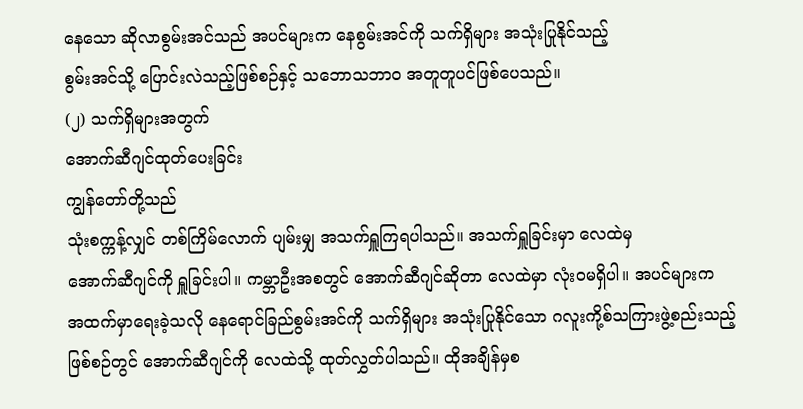နေသော ဆိုလာစွမ်းအင်သည် အပင်များက နေစွမ်းအင်ကို သက်ရှိများ အသုံးပြုနိုင်သည့်
စွမ်းအင်သို့ ပြောင်းလဲသည့်ဖြစ်စဉ်နှင့် သဘောသဘာဝ အတူတူပင်ဖြစ်ပေသည်။
(၂) သက်ရှိများအတွက်
အောက်ဆီဂျင်ထုတ်ပေးခြင်း
ကျွန်တော်တို့သည်
သုံးစက္ကန့်လျှင် တစ်ကြိမ်လောက် ပျမ်းမျှ အသက်ရှူကြရပါသည်။ အသက်ရှူခြင်းမှာ လေထဲမှ
အောက်ဆီဂျင်ကို ရှူခြင်းပါ။ ကမ္ဘာဦးအစတွင် အောက်ဆီဂျင်ဆိုတာ လေထဲမှာ လုံးဝမရှိပါ။ အပင်များက
အထက်မှာရေးခဲ့သလို နေရောင်ခြည်စွမ်းအင်ကို သက်ရှိများ အသုံးပြုနိုင်သော ဂလူးကို့စ်သကြားဖွဲ့စည်းသည့်
ဖြစ်စဉ်တွင် အောက်ဆီဂျင်ကို လေထဲသို့ ထုတ်လွှတ်ပါသည်။ ထိုအချိန်မှစ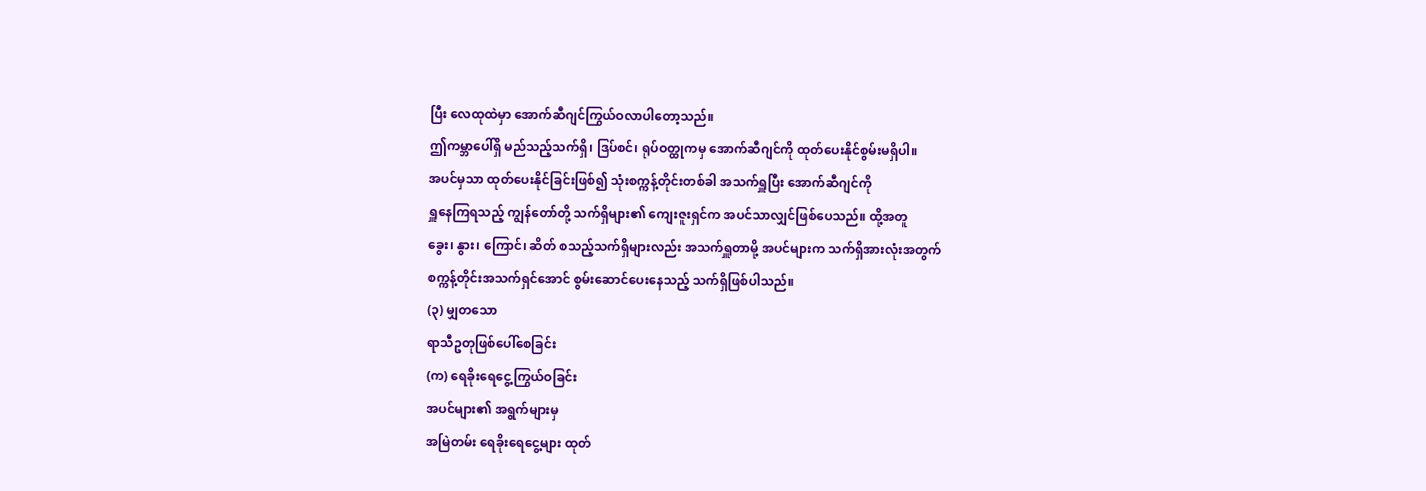ပြီး လေထုထဲမှာ အောက်ဆီဂျင်ကြွယ်ဝလာပါတော့သည်။
ဤကမ္ဘာပေါ်ရှိ မည်သည့်သက်ရှိ၊ ဒြပ်စင်၊ ရုပ်ဝတ္ထုကမှ အောက်ဆီဂျင်ကို ထုတ်ပေးနိုင်စွမ်းမရှိပါ။
အပင်မှသာ ထုတ်ပေးနိုင်ခြင်းဖြစ်၍ သုံးစက္ကန့်တိုင်းတစ်ခါ အသက်ရှူပြီး အောက်ဆီဂျင်ကို
ရှူနေကြရသည့် ကျွန်တော်တို့ သက်ရှိများ၏ ကျေးဇူးရှင်က အပင်သာလျှင်ဖြစ်ပေသည်။ ထို့အတူ
ခွေး၊ နွား၊ ကြောင်၊ ဆိတ် စသည့်သက်ရှိများလည်း အသက်ရှူတာမို့ အပင်များက သက်ရှိအားလုံးအတွက်
စက္ကန့်တိုင်းအသက်ရှင်အောင် စွမ်းဆောင်ပေးနေသည့် သက်ရှိဖြစ်ပါသည်။
(၃) မျှတသော
ရာသီဥတုဖြစ်ပေါ်စေခြင်း
(က) ရေခိုးရေငွေ့ကြွယ်ဝခြင်း
အပင်များ၏ အရွက်များမှ
အမြဲတမ်း ရေခိုးရေငွေ့များ ထုတ်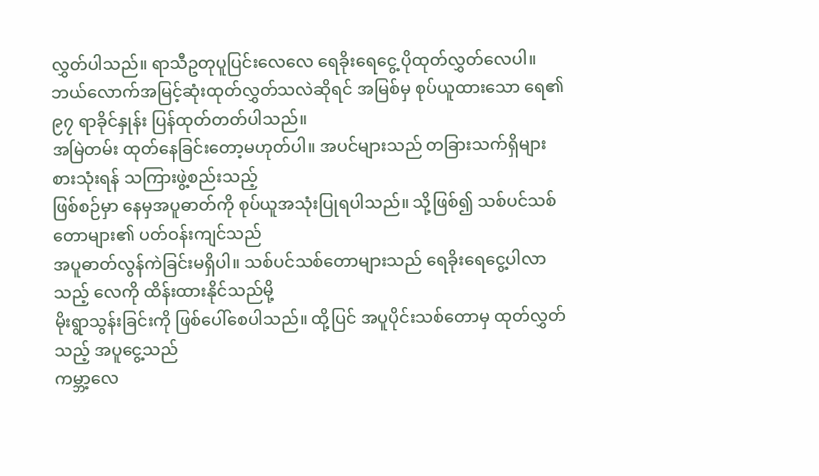လွှတ်ပါသည်။ ရာသီဥတုပူပြင်းလေလေ ရေခိုးရေငွေ့ ပိုထုတ်လွှတ်လေပါ။
ဘယ်လောက်အမြင့်ဆုံးထုတ်လွှတ်သလဲဆိုရင် အမြစ်မှ စုပ်ယူထားသော ရေ၏ ၉၇ ရာခိုင်နှုန်း ပြန်ထုတ်တတ်ပါသည်။
အမြဲတမ်း ထုတ်နေခြင်းတော့မဟုတ်ပါ။ အပင်များသည် တခြားသက်ရှိများ စားသုံးရန် သကြားဖွဲ့စည်းသည့်
ဖြစ်စဉ်မှာ နေမှအပူဓာတ်ကို စုပ်ယူအသုံးပြုရပါသည်။ သို့ဖြစ်၍ သစ်ပင်သစ်တောများ၏ ပတ်ဝန်းကျင်သည်
အပူဓာတ်လွန်ကဲခြင်းမရှိပါ။ သစ်ပင်သစ်တောများသည် ရေခိုးရေငွေ့ပါလာသည့် လေကို ထိန်းထားနိုင်သည်မို့
မိုးရွာသွန်းခြင်းကို ဖြစ်ပေါ်စေပါသည်။ ထို့ပြင် အပူပိုင်းသစ်တောမှ ထုတ်လွှတ်သည့် အပူငွေ့သည်
ကမ္ဘာ့လေ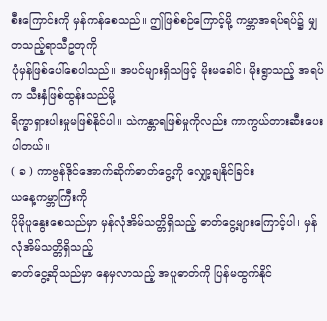စီးကြောင်းကို မှန်ကန်စေသည်။ ဤဖြစ်စဉ်ကြောင့်မို့ ကမ္ဘာအရပ်ရပ်၌ မျှတသည့်ရာသီဥတုကို
ပုံမှန်ဖြစ်ပေါ်စေပါသည်။ အပင်များရှိသဖြင့် မိုးမခေါင်၊ မိုးရွာသည့် အရပ်က သီးနှံဖြစ်ထွန်းသည်မို့
ရိက္ခာရှားပါးမှုမဖြစ်နိုင်ပါ။ သဲကန္တာရဖြစ်မှုကိုလည်း ကာကွယ်တားဆီးပေးပါတယ်။
( ခ ) ကာဗွန်ဒိုင်အောက်ဆိုက်ဓာတ်ငွေ့ကို လျှော့ချနိုင်ခြင်း
ယနေ့ကမ္ဘာကြီးကို
ပိုမိုပူနွေးစေသည်မှာ မှန်လုံအိမ်သတ္တိရှိသည့် ဓာတ်ငွေ့များကြောင့်ပါ၊ မှန်လုံအိမ်သတ္တိရှိသည့်
ဓာတ်ငွေ့ဆိုသည်မှာ နေမှလာသည့် အပူဓာတ်ကို ပြန်မထွက်နိုင်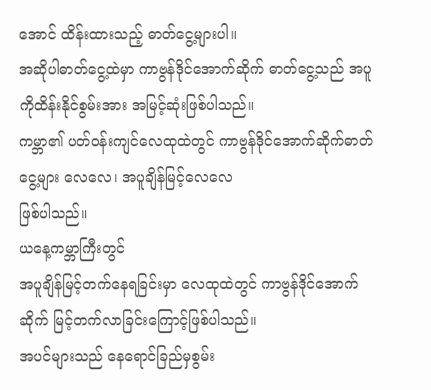အောင် ထိန်းထားသည့် ဓာတ်ငွေ့များပါ။
အဆိုပါဓာတ်ငွေ့ထဲမှာ ကာဗွန်ဒိုင်အောက်ဆိုက် ဓာတ်ငွေ့သည် အပူကိုထိန်းနိုင်စွမ်းအား အမြင့်ဆုံးဖြစ်ပါသည်။
ကမ္ဘာ၏ ပတ်ဝန်းကျင်လေထုထဲတွင် ကာဗွန်ဒိုင်အောက်ဆိုက်ဓာတ်ငွေ့များ လေလေ၊ အပူချိန်မြင့်လေလေ
ဖြစ်ပါသည်။
ယနေ့ကမ္ဘာကြီးတွင်
အပူချိန်မြင့်တက်နေရခြင်းမှာ လေထုထဲတွင် ကာဗွန်ဒိုင်အောက်ဆိုက် မြင့်တက်လာခြင်းကြောင့်ဖြစ်ပါသည်။
အပင်များသည် နေရောင်ခြည်မှစွမ်း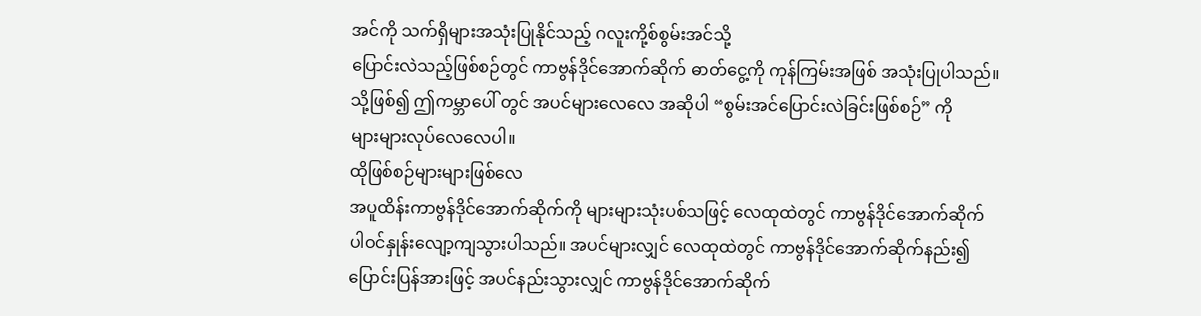အင်ကို သက်ရှိများအသုံးပြုနိုင်သည့် ဂလူးကို့စ်စွမ်းအင်သို့
ပြောင်းလဲသည့်ဖြစ်စဉ်တွင် ကာဗွန်ဒိုင်အောက်ဆိုက် ဓာတ်ငွေ့ကို ကုန်ကြမ်းအဖြစ် အသုံးပြုပါသည်။
သို့ဖြစ်၍ ဤကမ္ဘာပေါ် တွင် အပင်များလေလေ အဆိုပါ “စွမ်းအင်ပြောင်းလဲခြင်းဖြစ်စဉ်” ကို
များများလုပ်လေလေပါ။
ထိုဖြစ်စဉ်များများဖြစ်လေ
အပူထိန်းကာဗွန်ဒိုင်အောက်ဆိုက်ကို များများသုံးပစ်သဖြင့် လေထုထဲတွင် ကာဗွန်ဒိုင်အောက်ဆိုက်
ပါဝင်နှုန်းလျော့ကျသွားပါသည်။ အပင်များလျှင် လေထုထဲတွင် ကာဗွန်ဒိုင်အောက်ဆိုက်နည်း၍
ပြောင်းပြန်အားဖြင့် အပင်နည်းသွားလျှင် ကာဗွန်ဒိုင်အောက်ဆိုက်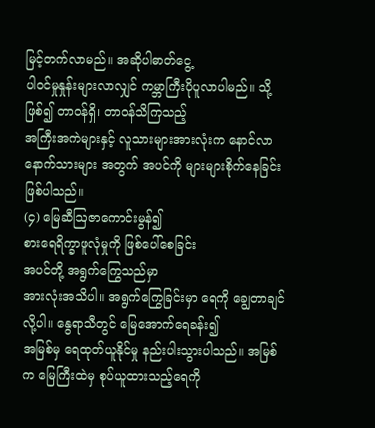မြင့်တက်လာမည်။ အဆိုပါဓာတ်ငွေ့
ပါဝင်မှုနှုန်းများလာလျှင် ကမ္ဘာကြီးပိုပူလာပါမည်။ သို့ဖြစ်၍ တာဝန်ရှိ၊ တာဝန်သိကြသည့်
အကြီးအကဲများနှင့် လူသားများအားလုံးက နောင်လာ နောက်သားများ အတွက် အပင်ကို များများစိုက်နေခြင်းဖြစ်ပါသည်။
(၄) မြေဆီဩဇာကောင်းမွန်၍
စားရေရိက္ခာဖူလုံမှုကို ဖြစ်ပေါ်စေခြင်း
အပင်တို့ အရွက်ကြွေသည်မှာ
အားလုံးအသိပါ။ အရွက်ကြွေခြင်းမှာ ရေကို ချွေတာချင်လို့ပါ။ နွေရာသီတွင် မြေအောက်ရေခန်း၍
အမြစ်မှ ရေထုတ်ယူနိုင်မှု နည်းပါးသွားပါသည်။ အမြစ်က မြေကြီးထဲမှ စုပ်ယူထားသည့်ရေကို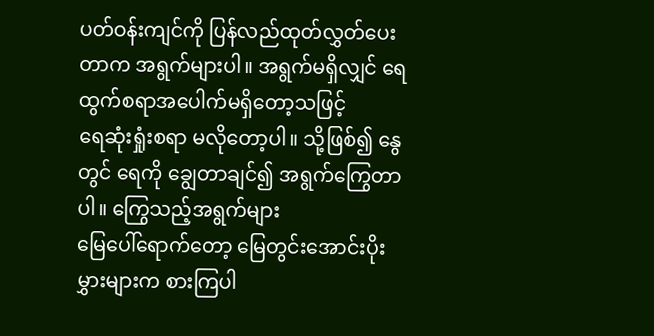ပတ်ဝန်းကျင်ကို ပြန်လည်ထုတ်လွှတ်ပေးတာက အရွက်များပါ။ အရွက်မရှိလျှင် ရေထွက်စရာအပေါက်မရှိတော့သဖြင့်
ရေဆုံးရှုံးစရာ မလိုတော့ပါ။ သို့ဖြစ်၍ နွေတွင် ရေကို ချွေတာချင်၍ အရွက်ကြွေတာပါ။ ကြွေသည့်အရွက်များ
မြေပေါ်ရောက်တော့ မြေတွင်းအောင်းပိုးမွှားများက စားကြပါ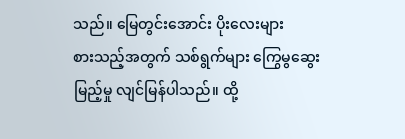သည်။ မြေတွင်းအောင်း ပိုးလေးများ
စားသည့်အတွက် သစ်ရွက်များ ကြွေမွဆွေးမြည့်မှု လျင်မြန်ပါသည်။ ထို့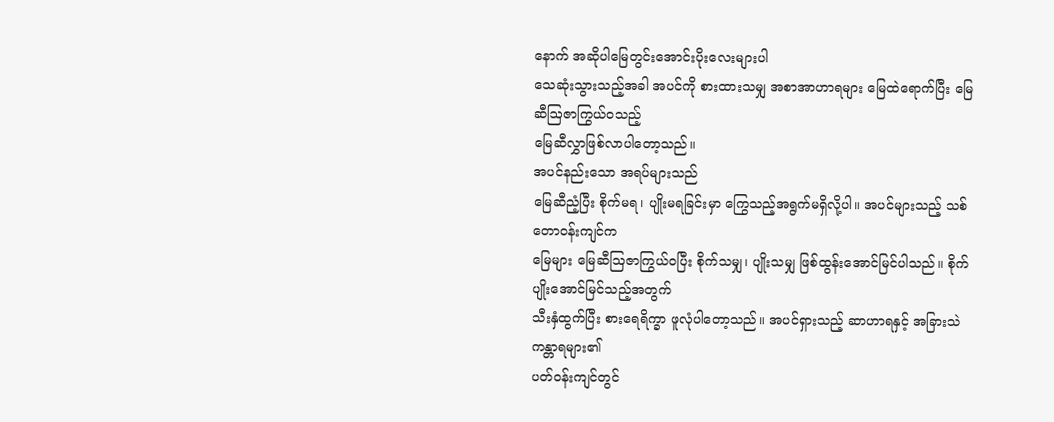နောက် အဆိုပါမြေတွင်းအောင်းပိုးလေးများပါ
သေဆုံးသွားသည့်အခါ အပင်ကို စားထားသမျှ အစာအာဟာရများ မြေထဲရောက်ပြီး မြေဆီဩဇာကြွယ်ဝသည့်
မြေဆီလွှာဖြစ်လာပါတော့သည်။
အပင်နည်းသော အရပ်များသည်
မြေဆီညံ့ပြီး စိုက်မရ၊ ပျိုးမရခြင်းမှာ ကြွေသည့်အရွက်မရှိလို့ပါ။ အပင်များသည့် သစ်တောဝန်းကျင်က
မြေများ မြေဆီဩဇာကြွယ်ဝပြီး စိုက်သမျှ၊ ပျိုးသမျှ ဖြစ်ထွန်းအောင်မြင်ပါသည်။ စိုက်ပျိုးအောင်မြင်သည့်အတွက်
သီးနှံထွက်ပြီး စားရေရိက္ခာ ဖူလုံပါတော့သည်။ အပင်ရှားသည့် ဆာဟာရနှင့် အခြားသဲကန္တာရများ၏
ပတ်ဝန်းကျင်တွင်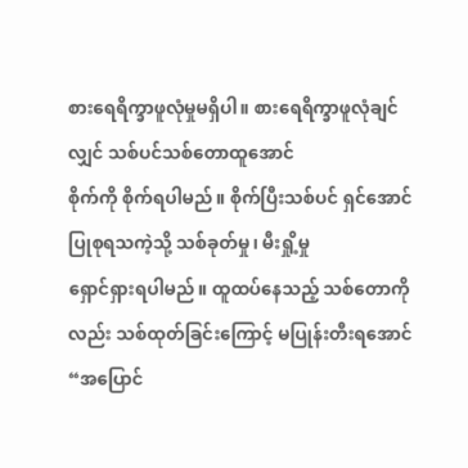စားရေရိက္ခာဖူလုံမှုမရှိပါ။ စားရေရိက္ခာဖူလုံချင်လျှင် သစ်ပင်သစ်တောထူအောင်
စိုက်ကို စိုက်ရပါမည်။ စိုက်ပြီးသစ်ပင် ရှင်အောင်ပြုစုရသကဲ့သို့ သစ်ခုတ်မှု၊ မီးရှို့မှု
ရှောင်ရှားရပါမည်။ ထူထပ်နေသည့် သစ်တောကိုလည်း သစ်ထုတ်ခြင်းကြောင့် မပြုန်းတီးရအောင်
“အပြောင်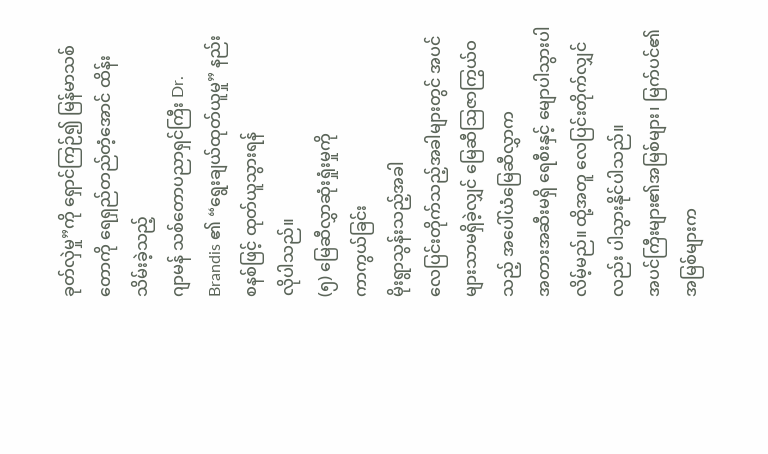ခုတ်လှဲမှု”ကို ရှောင်ကြဉ်၍ မြန်မာသစ်တောကို ရေရှည်တည်တံ့အောင် ထိန်းသိမ်းခဲ့သည့်
ဂျာမန် သစ်တောပညာရှင်ကြီး Dr. Brandis ၏ “ရွေးချယ်ထုတ်ယူမှု” နည်းစနစ်ဖြင့် ထုတ်ယူသွားရန်
လိုပါသည်။
(၅) မြေဆီလွှာဆုံးရှုံးမှုကို
ကာကွယ်ခြင်း
မိုးရွာသွန်းသည့်အခါ
လေပြင်းတိုက်သည့်အခါများတွင် အပင်များသာမရှိခဲ့လျှင် မြေဆီဩဇာကြွယ်ဝသည့် အပေါ်ယံမြေဆီလွှာက
အတားအဆီးမရှိ ရေစီးနှင့် မျောပါသွားပါလိမ့်မည်။ ထို့အတူ လေပြင်းတိုက်လျှင်လည်း ပါသွားနိုင်ပါသည်။
အပင်ကြီးများ၏အမြစ်များ၊ မြက်ပင်၏ အမြစ်များက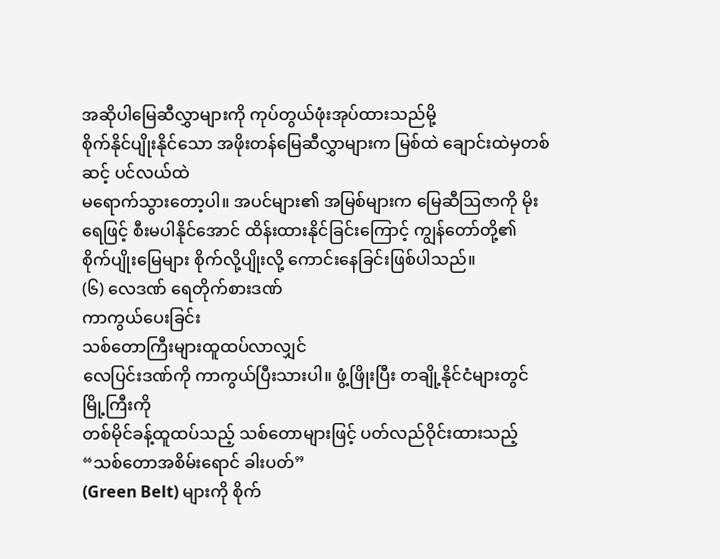အဆိုပါမြေဆီလွှာများကို ကုပ်တွယ်ဖုံးအုပ်ထားသည်မို့
စိုက်နိုင်ပျိုးနိုင်သော အဖိုးတန်မြေဆီလွှာများက မြစ်ထဲ ချောင်းထဲမှတစ်ဆင့် ပင်လယ်ထဲ
မရောက်သွားတော့ပါ။ အပင်များ၏ အမြစ်များက မြေဆီဩဇာကို မိုးရေဖြင့် စီးမပါနိုင်အောင် ထိန်းထားနိုင်ခြင်းကြောင့် ကျွန်တော်တို့၏
စိုက်ပျိုးမြေများ စိုက်လို့ပျိုးလို့ ကောင်းနေခြင်းဖြစ်ပါသည်။
(၆) လေဒဏ် ရေတိုက်စားဒဏ်
ကာကွယ်ပေးခြင်း
သစ်တောကြီးများထူထပ်လာလျှင်
လေပြင်းဒဏ်ကို ကာကွယ်ပြီးသားပါ။ ဖွံ့ဖြိုးပြီး တချို့နိုင်ငံများတွင် မြို့ကြီးကို
တစ်မိုင်ခန့်ထူထပ်သည့် သစ်တောများဖြင့် ပတ်လည်ဝိုင်းထားသည့် “သစ်တောအစိမ်းရောင် ခါးပတ်”
(Green Belt) များကို စိုက်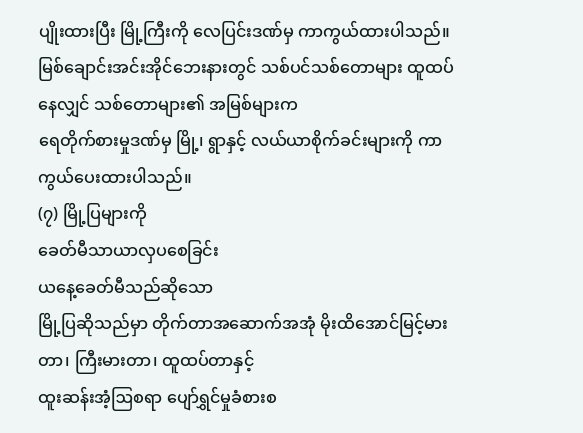ပျိုးထားပြီး မြို့ကြီးကို လေပြင်းဒဏ်မှ ကာကွယ်ထားပါသည်။
မြစ်ချောင်းအင်းအိုင်ဘေးနားတွင် သစ်ပင်သစ်တောများ ထူထပ်နေလျှင် သစ်တောများ၏ အမြစ်များက
ရေတိုက်စားမှုဒဏ်မှ မြို့၊ ရွာနှင့် လယ်ယာစိုက်ခင်းများကို ကာကွယ်ပေးထားပါသည်။
(၇) မြို့ပြများကို
ခေတ်မီသာယာလှပစေခြင်း
ယနေ့ခေတ်မီသည်ဆိုသော
မြို့ပြဆိုသည်မှာ တိုက်တာအဆောက်အအုံ မိုးထိအောင်မြင့်မားတာ၊ ကြီးမားတာ၊ ထူထပ်တာနှင့်
ထူးဆန်းအံ့ဩစရာ ပျော်ရွှင်မှုခံစားစ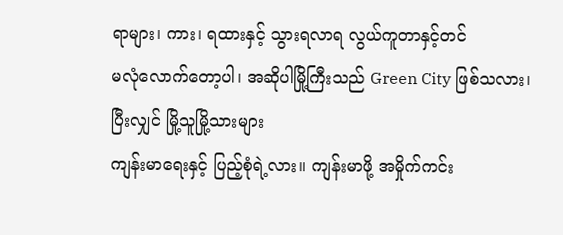ရာများ၊ ကား၊ ရထားနှင့် သွားရလာရ လွယ်ကူတာနှင့်တင်
မလုံလောက်တော့ပါ၊ အဆိုပါမြို့ကြီးသည် Green City ဖြစ်သလား၊ ပြီးလျှင် မြို့သူမြို့သားများ
ကျန်းမာရေးနှင့် ပြည့်စုံရဲ့လား။ ကျန်းမာဖို့ အမှိုက်ကင်း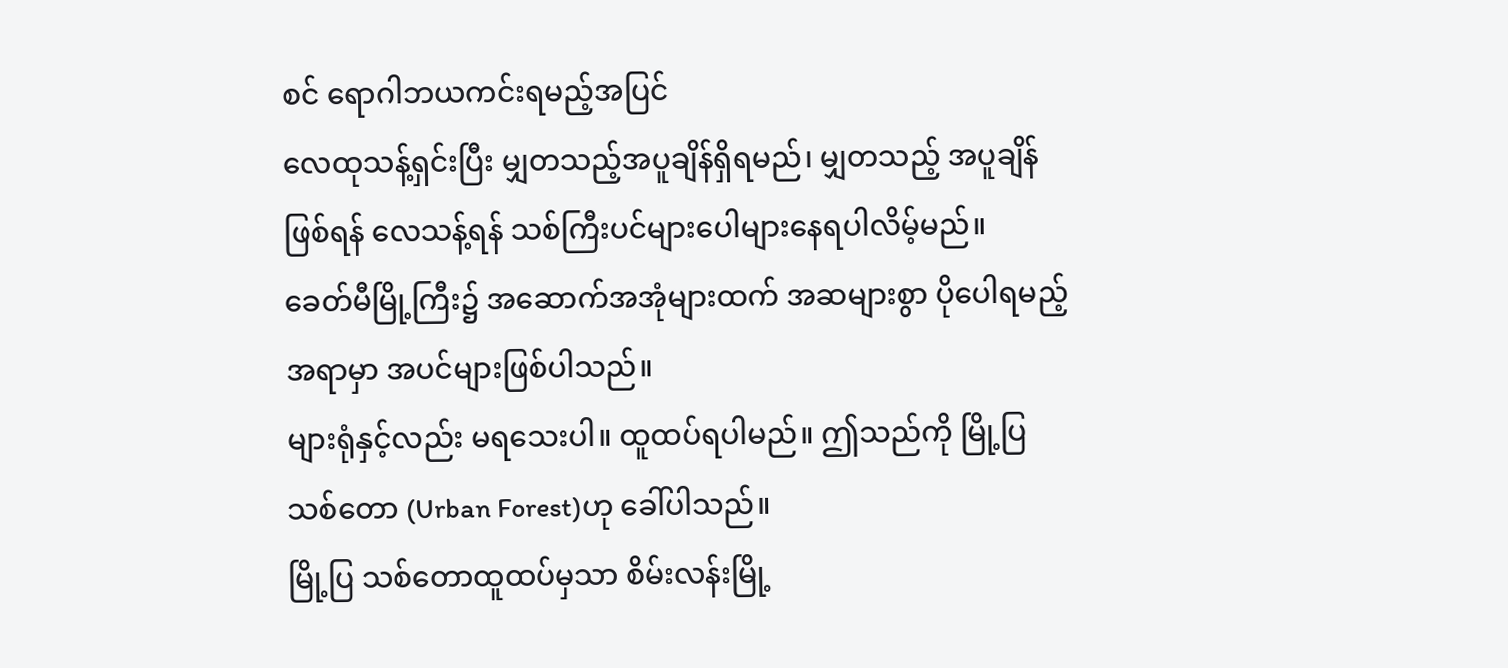စင် ရောဂါဘယကင်းရမည့်အပြင်
လေထုသန့်ရှင်းပြီး မျှတသည့်အပူချိန်ရှိရမည်၊ မျှတသည့် အပူချိန်ဖြစ်ရန် လေသန့်ရန် သစ်ကြီးပင်များပေါများနေရပါလိမ့်မည်။
ခေတ်မီမြို့ကြီး၌ အဆောက်အအုံများထက် အဆများစွာ ပိုပေါရမည့်အရာမှာ အပင်များဖြစ်ပါသည်။
များရုံနှင့်လည်း မရသေးပါ။ ထူထပ်ရပါမည်။ ဤသည်ကို မြို့ပြသစ်တော (Urban Forest)ဟု ခေါ်ပါသည်။
မြို့ပြ သစ်တောထူထပ်မှသာ စိမ်းလန်းမြို့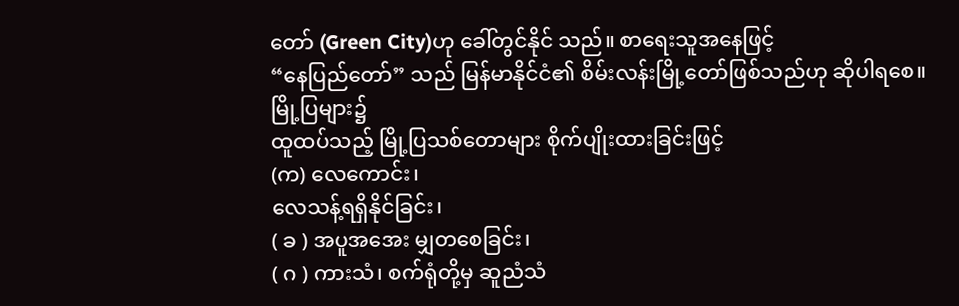တော် (Green City)ဟု ခေါ်တွင်နိုင် သည်။ စာရေးသူအနေဖြင့်
“နေပြည်တော်” သည် မြန်မာနိုင်ငံ၏ စိမ်းလန်းမြို့တော်ဖြစ်သည်ဟု ဆိုပါရစေ။
မြို့ပြများ၌
ထူထပ်သည့် မြို့ပြသစ်တောများ စိုက်ပျိုးထားခြင်းဖြင့်
(က) လေကောင်း၊
လေသန့်ရရှိနိုင်ခြင်း၊
( ခ ) အပူအအေး မျှတစေခြင်း၊
( ဂ ) ကားသံ၊ စက်ရုံတို့မှ ဆူညံသံ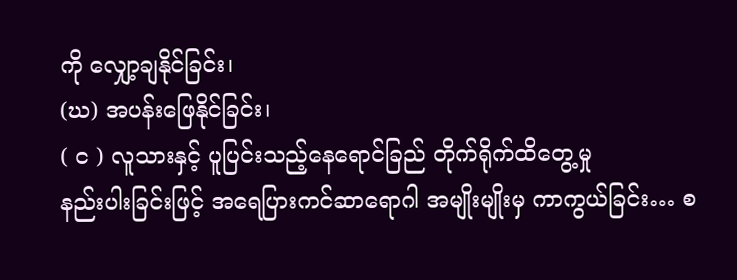ကို လျှော့ချနိုင်ခြင်း၊
(ဃ) အပန်းဖြေနိုင်ခြင်း၊
( င ) လူသားနှင့် ပူပြင်းသည့်နေရောင်ခြည် တိုက်ရိုက်ထိတွေ့မှု
နည်းပါးခြင်းဖြင့် အရေပြားကင်ဆာရောဂါ အမျိုးမျိုးမှ ကာကွယ်ခြင်း… စ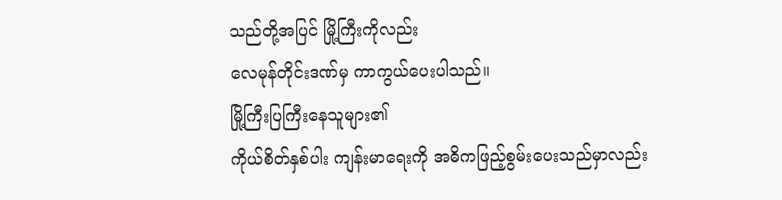သည်တို့အပြင် မြို့ကြီးကိုလည်း
လေမုန်တိုင်းဒဏ်မှ ကာကွယ်ပေးပါသည်။
မြို့ကြီးပြကြီးနေသူများ၏
ကိုယ်စိတ်နှစ်ပါး ကျန်းမာရေးကို အဓိကဖြည့်စွမ်းပေးသည်မှာလည်း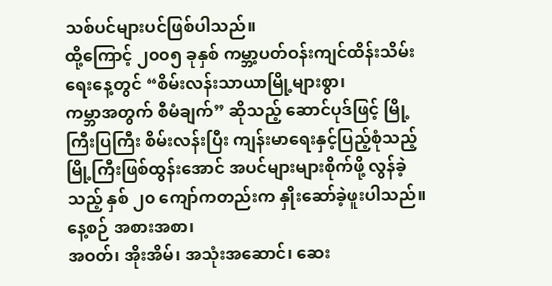သစ်ပင်များပင်ဖြစ်ပါသည်။
ထို့ကြောင့် ၂၀၀၅ ခုနှစ် ကမ္ဘာ့ပတ်ဝန်းကျင်ထိန်းသိမ်းရေးနေ့တွင် “စိမ်းလန်းသာယာမြို့များစွာ၊
ကမ္ဘာအတွက် စီမံချက်” ဆိုသည့် ဆောင်ပုဒ်ဖြင့် မြို့ကြီးပြကြီး စိမ်းလန်းပြီး ကျန်းမာရေးနှင့်ပြည့်စုံသည့်
မြို့ကြီးဖြစ်ထွန်းအောင် အပင်များများစိုက်ဖို့ လွန်ခဲ့သည့် နှစ် ၂၀ ကျော်ကတည်းက နှိုးဆော်ခဲ့ဖူးပါသည်။
နေ့စဉ် အစားအစာ၊
အဝတ်၊ အိုးအိမ်၊ အသုံးအဆောင်၊ ဆေး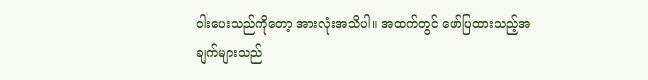ဝါးပေးသည်ကိုတော့ အားလုံးအသိပါ။ အထက်တွင် ဖော်ပြထားသည့်အချက်များသည်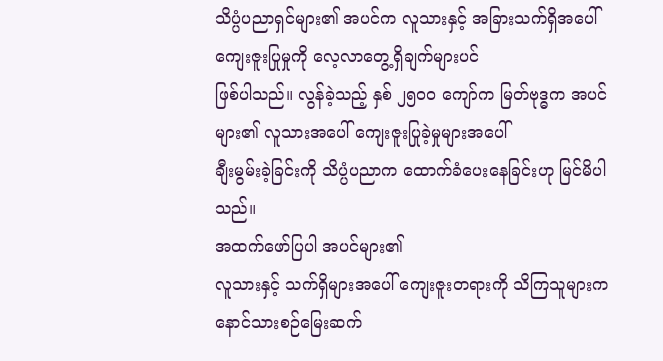သိပ္ပံပညာရှင်များ၏ အပင်က လူသားနှင့် အခြားသက်ရှိအပေါ် ကျေးဇူးပြုမှုကို လေ့လာတွေ့ရှိချက်များပင်
ဖြစ်ပါသည်။ လွန်ခဲ့သည့် နှစ် ၂၅၀၀ ကျော်က မြတ်ဗုဒ္ဓက အပင်များ၏ လူသားအပေါ် ကျေးဇူးပြုခဲ့မှုများအပေါ်
ချီးမွမ်းခဲ့ခြင်းကို သိပ္ပံပညာက ထောက်ခံပေးနေခြင်းဟု မြင်မိပါသည်။
အထက်ဖော်ပြပါ အပင်များ၏
လူသားနှင့် သက်ရှိများအပေါ် ကျေးဇူးတရားကို သိကြသူများက နောင်သားစဉ်မြေးဆက်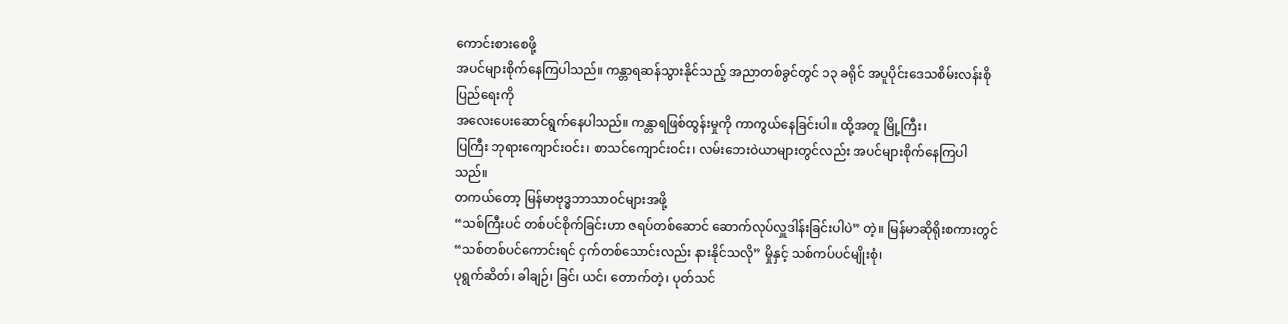ကောင်းစားစေဖို့
အပင်များစိုက်နေကြပါသည်။ ကန္တာရဆန်သွားနိုင်သည့် အညာတစ်ခွင်တွင် ၁၃ ခရိုင် အပူပိုင်းဒေသစိမ်းလန်းစိုပြည်ရေးကို
အလေးပေးဆောင်ရွက်နေပါသည်။ ကန္တာရဖြစ်ထွန်းမှုကို ကာကွယ်နေခြင်းပါ။ ထို့အတူ မြို့ကြီး၊
ပြကြီး ဘုရားကျောင်းဝင်း၊ စာသင်ကျောင်းဝင်း၊ လမ်းဘေးဝဲယာများတွင်လည်း အပင်များစိုက်နေကြပါသည်။
တကယ်တော့ မြန်မာဗုဒ္ဓဘာသာဝင်များအဖို့
“သစ်ကြီးပင် တစ်ပင်စိုက်ခြင်းဟာ ဇရပ်တစ်ဆောင် ဆောက်လုပ်လှူဒါန်းခြင်းပါပဲ” တဲ့။ မြန်မာဆိုရိုးစကားတွင်
“သစ်တစ်ပင်ကောင်းရင် ငှက်တစ်သောင်းလည်း နားနိုင်သလို” မှိုနှင့် သစ်ကပ်ပင်မျိုးစုံ၊
ပုရွက်ဆိတ်၊ ခါချဉ်၊ ခြင်၊ ယင်၊ တောက်တဲ့၊ ပုတ်သင်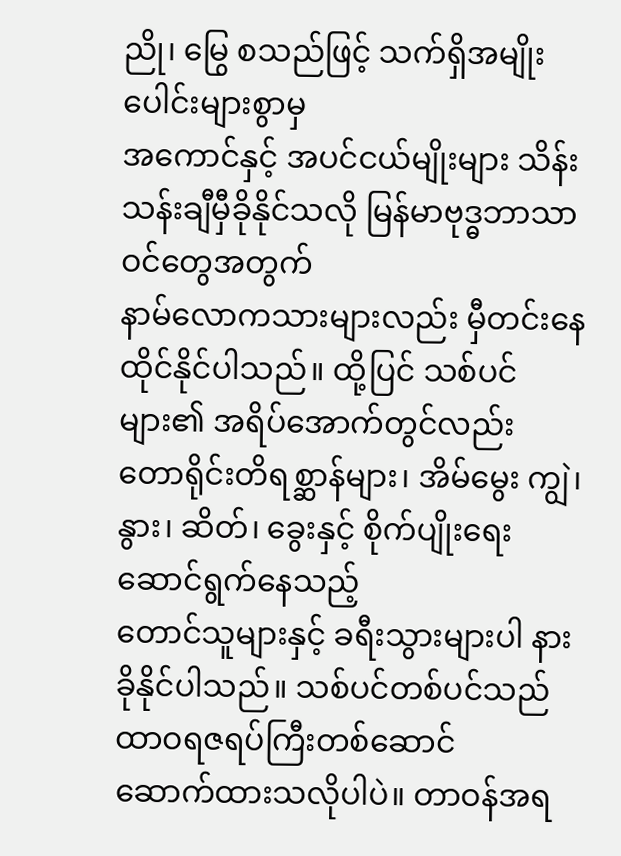ညို၊ မြွေ စသည်ဖြင့် သက်ရှိအမျိုးပေါင်းများစွာမှ
အကောင်နှင့် အပင်ငယ်မျိုးများ သိန်းသန်းချီမှီခိုနိုင်သလို မြန်မာဗုဒ္ဓဘာသာဝင်တွေအတွက်
နာမ်လောကသားများလည်း မှီတင်းနေထိုင်နိုင်ပါသည်။ ထို့ပြင် သစ်ပင်များ၏ အရိပ်အောက်တွင်လည်း
တောရိုင်းတိရစ္ဆာန်များ၊ အိမ်မွေး ကျွဲ၊ နွား၊ ဆိတ်၊ ခွေးနှင့် စိုက်ပျိုးရေး ဆောင်ရွက်နေသည့်
တောင်သူများနှင့် ခရီးသွားများပါ နားခိုနိုင်ပါသည်။ သစ်ပင်တစ်ပင်သည် ထာဝရဇရပ်ကြီးတစ်ဆောင်
ဆောက်ထားသလိုပါပဲ။ တာဝန်အရ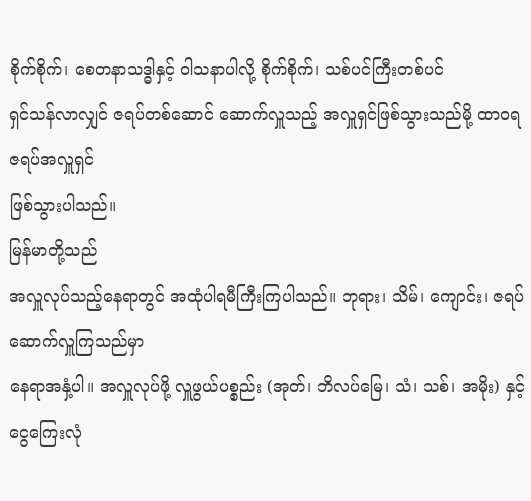စိုက်စိုက်၊ စေတနာသဒ္ဓါနှင့် ဝါသနာပါလို့ စိုက်စိုက်၊ သစ်ပင်ကြီးတစ်ပင်
ရှင်သန်လာလျှင် ဇရပ်တစ်ဆောင် ဆောက်လှူသည့် အလှူရှင်ဖြစ်သွားသည်မို့ ထာဝရဇရပ်အလှူရှင်
ဖြစ်သွားပါသည်။
မြန်မာတို့သည်
အလှူလုပ်သည့်နေရာတွင် အထုံပါရမီကြီးကြပါသည်။ ဘုရား၊ သိမ်၊ ကျောင်း၊ ဇရပ်ဆောက်လှူကြသည်မှာ
နေရာအနှံ့ပါ။ အလှူလုပ်ဖို့ လှူဖွယ်ပစ္စည်း (အုတ်၊ ဘိလပ်မြေ၊ သံ၊ သစ်၊ အမိုး) နှင့်
ငွေကြေးလုံ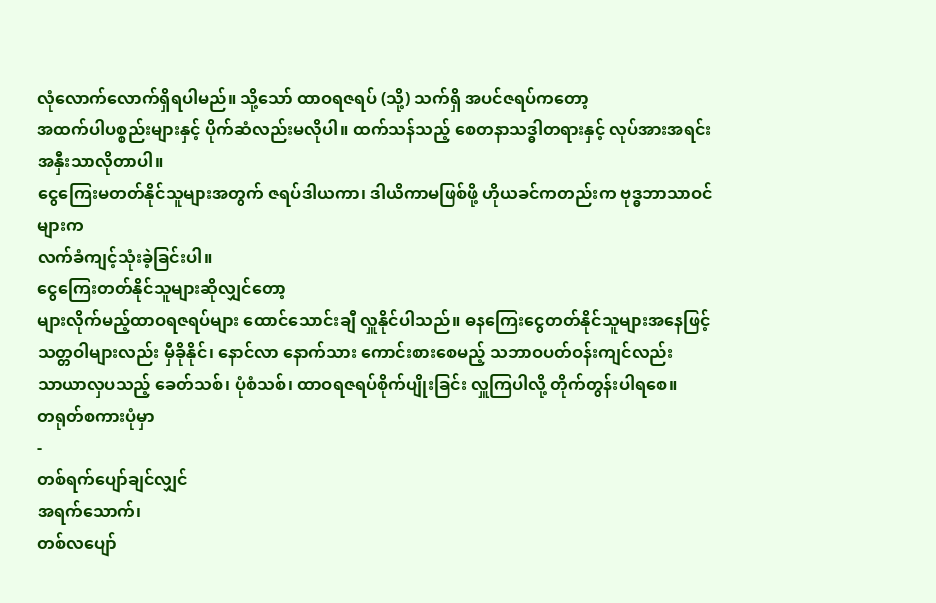လုံလောက်လောက်ရှိရပါမည်။ သို့သော် ထာဝရဇရပ် (သို့) သက်ရှိ အပင်ဇရပ်ကတော့
အထက်ပါပစ္စည်းများနှင့် ပိုက်ဆံလည်းမလိုပါ။ ထက်သန်သည့် စေတနာသဒ္ဓါတရားနှင့် လုပ်အားအရင်းအနှီးသာလိုတာပါ။
ငွေကြေးမတတ်နိုင်သူများအတွက် ဇရပ်ဒါယကာ၊ ဒါယိကာမဖြစ်ဖို့ ဟိုယခင်ကတည်းက ဗုဒ္ဓဘာသာဝင်များက
လက်ခံကျင့်သုံးခဲ့ခြင်းပါ။
ငွေကြေးတတ်နိုင်သူများဆိုလျှင်တော့
များလိုက်မည့်ထာဝရဇရပ်များ ထောင်သောင်းချီ လှူနိုင်ပါသည်။ ဓနကြေးငွေတတ်နိုင်သူများအနေဖြင့်
သတ္တဝါများလည်း မှီခိုနိုင်၊ နောင်လာ နောက်သား ကောင်းစားစေမည့် သဘာဝပတ်ဝန်းကျင်လည်း
သာယာလှပသည့် ခေတ်သစ်၊ ပုံစံသစ်၊ ထာဝရဇရပ်စိုက်ပျိုးခြင်း လှူကြပါလို့ တိုက်တွန်းပါရစေ။
တရုတ်စကားပုံမှာ
-
တစ်ရက်ပျော်ချင်လျှင်
အရက်သောက်၊
တစ်လပျော်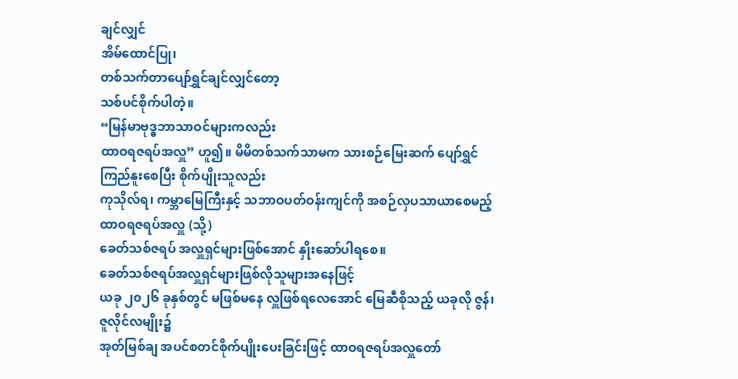ချင်လျှင်
အိမ်ထောင်ပြု၊
တစ်သက်တာပျော်ရွှင်ချင်လျှင်တော့
သစ်ပင်စိုက်ပါတဲ့။
“မြန်မာဗုဒ္ဓဘာသာဝင်များကလည်း
ထာဝရဇရပ်အလှူ” ဟူ၍။ မိမိတစ်သက်သာမက သားစဉ်မြေးဆက် ပျော်ရွှင်ကြည်နူးစေပြီး စိုက်ပျိုးသူလည်း
ကုသိုလ်ရ၊ ကမ္ဘာမြေကြီးနှင့် သဘာဝပတ်ဝန်းကျင်ကို အစဉ်လှပသာယာစေမည့် ထာဝရဇရပ်အလှူ (သို့)
ခေတ်သစ်ဇရပ် အလှူရှင်များဖြစ်အောင် နှိုးဆော်ပါရစေ။
ခေတ်သစ်ဇရပ်အလှူရှင်များဖြစ်လိုသူများအနေဖြင့်
ယခု ၂၀၂၆ ခုနှစ်တွင် မဖြစ်မနေ လှူဖြစ်ရလေအောင် မြေဆီစိုသည့် ယခုလို ဇွန်၊ ဇူလိုင်လမျိုး၌
အုတ်မြစ်ချ အပင်စတင်စိုက်ပျိုးပေးခြင်းဖြင့် ထာဝရဇရပ်အလှူတော်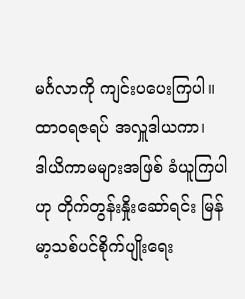မင်္ဂလာကို ကျင်းပပေးကြပါ။
ထာဝရဇရပ် အလှူဒါယကာ၊
ဒါယိကာမများအဖြစ် ခံယူကြပါဟု တိုက်တွန်းနှိုးဆော်ရင်း မြန်မာ့သစ်ပင်စိုက်ပျိုးရေး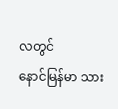လတွင်
နောင်မြန်မာ သား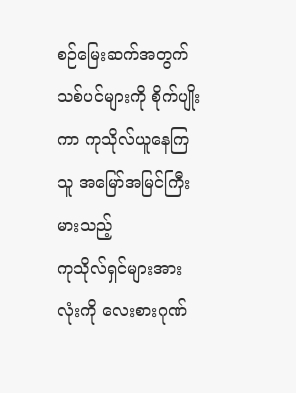စဉ်မြေးဆက်အတွက် သစ်ပင်များကို စိုက်ပျိုးကာ ကုသိုလ်ယူနေကြသူ အမြော်အမြင်ကြီးမားသည့်
ကုသိုလ်ရှင်များအားလုံးကို လေးစားဂုဏ်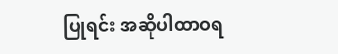ပြုရင်း အဆိုပါထာဝရ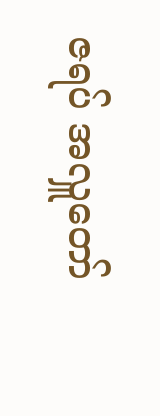ဇရပ် အလှူတော်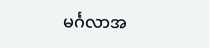မင်္ဂလာအ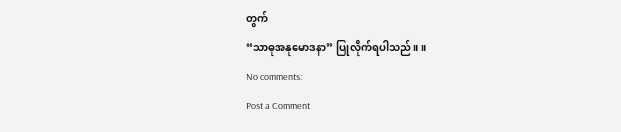တွက်
“သာဓုအနုမောဒနာ” ပြုလိုက်ရပါသည်။ ။
No comments:
Post a Comment